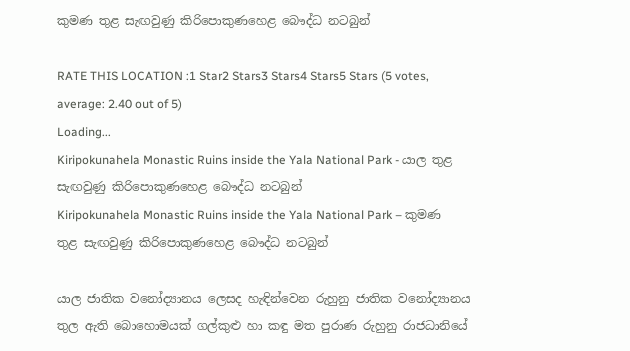කුමණ තුළ සැඟවුණු කිරිපොකුණහෙළ බෞද්ධ නටබුන්

RATE THIS LOCATION :1 Star2 Stars3 Stars4 Stars5 Stars (5 votes, average: 2.40 out of 5)
Loading...
Kiripokunahela Monastic Ruins inside the Yala National Park - යාල තුළ සැඟවුණු කිරිපොකුණහෙළ බෞද්ධ නටබුන්
Kiripokunahela Monastic Ruins inside the Yala National Park – කුමණ තුළ සැඟවුණු කිරිපොකුණහෙළ බෞද්ධ නටබුන්

යාල ජාතික වනෝද්‍යානය ලෙසද හැඳින්වෙන රුහුනු ජාතික වනෝද්‍යානය තුල ඇති බොහොමයක් ගල්කුළු හා කඳු මත පුරාණ රුහුනු රාජධානියේ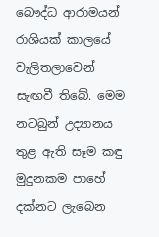බෞද්ධ ආරාමයන් රාශියක් කාලයේ වැලිතලාවෙන් සැඟවී තිබේ. මෙම නටබුන් උද්‍යානය තුළ ඇති සෑම කඳු මුදුනකම පාහේ දක්නට ලැබෙන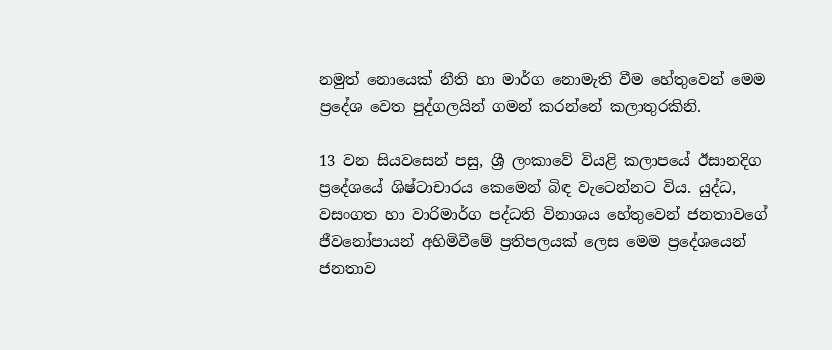නමුත් නොයෙක් නීති හා මාර්ග නොමැති වීම හේතුවෙන් මෙම ප්‍රදේශ වෙත පුද්ගලයින් ගමන් කරන්නේ කලාතුරකිනි.

13 වන සියවසෙන් පසු, ශ්‍රී ලංකාවේ වියළි කලාපයේ ඊසානදිග ප්‍රදේශයේ ශිෂ්ටාචාරය කෙමෙන් බිඳ වැටෙන්නට විය. යුද්ධ, වසංගත හා වාරිමාර්ග පද්ධති විනාශය හේතුවෙන් ජනතාවගේ ජීවනෝපායන් අහිමිවීමේ ප්‍රතිපලයක් ලෙස මෙම ප්‍රදේශයෙන් ජනතාව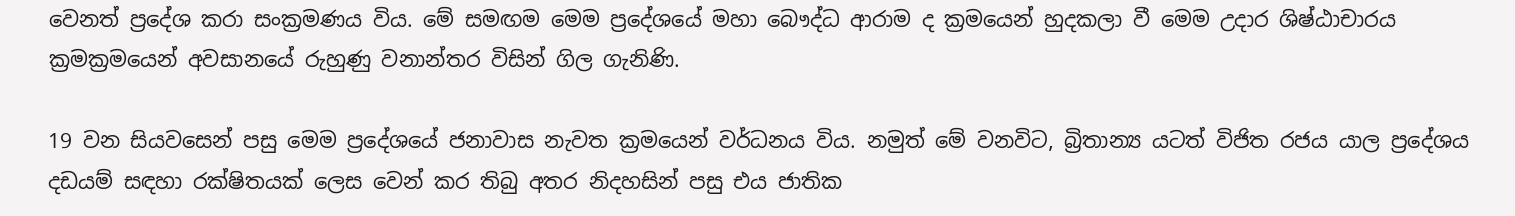වෙනත් ප්‍රදේශ කරා සංක්‍රමණය විය. මේ සමඟම මෙම ප්‍රදේශයේ මහා බෞද්ධ ආරාම ද ක්‍රමයෙන් හුදකලා වී මෙම උදාර ශිෂ්ඨාචාරය ක්‍රමක්‍රමයෙන් අවසානයේ රුහුණු වනාන්තර විසින් ගිල ගැනිණි.

19 වන සියවසෙන් පසු මෙම ප්‍රදේශයේ ජනාවාස නැවත ක්‍රමයෙන් වර්ධනය විය. නමුත් මේ වනවිට, බ්‍රිතාන්‍ය යටත් විජිත රජය යාල ප්‍රදේශය දඩයම් සඳහා රක්ෂිතයක් ලෙස වෙන් කර තිබු අතර නිදහසින් පසු එය ජාතික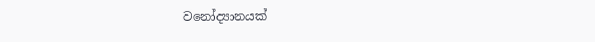වනෝද්‍යානයක්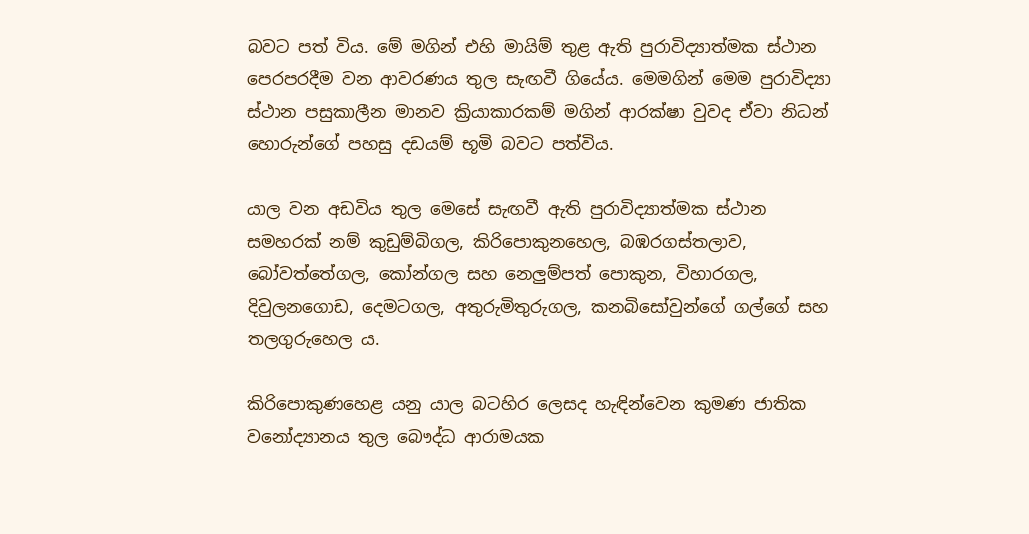බවට පත් විය. මේ මගින් එහි මායිම් තුළ ඇති පුරාවිද්‍යාත්මක ස්ථාන පෙරපරදීම වන ආවරණය තුල සැඟවී ගියේය. මෙමගින් මෙම පුරාවිද්‍යා ස්ථාන පසුකාලීන මානව ක්‍රියාකාරකම් මගින් ආරක්ෂා වුවද ඒවා නිධන් හොරුන්ගේ පහසු දඩයම් භූමි බවට පත්විය.

යාල වන අඩවිය තුල මෙසේ සැඟවී ඇති පුරාවිද්‍යාත්මක ස්ථාන සමහරක් නම් කුඩුම්බිගල, කිරිපොකුනහෙල, බඹරගස්තලාව, බෝවත්තේගල, කෝන්ගල සහ නෙලුම්පත් පොකුන, විහාරගල, දිවුලනගොඩ, දෙමටගල, අතුරුමිතුරුගල, කනබිසෝවුන්ගේ ගල්ගේ සහ තලගුරුහෙල ය.

කිරිපොකුණහෙළ යනු යාල බටහිර ලෙසද හැඳින්වෙන කුමණ ජාතික වනෝද්‍යානය තුල බෞද්ධ ආරාමයක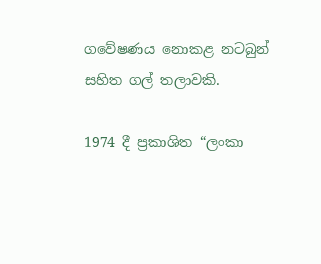ගවේෂණය නොකළ නටබුන් සහිත ගල් තලාවකි.

1974 දී ප්‍රකාශිත “ලංකා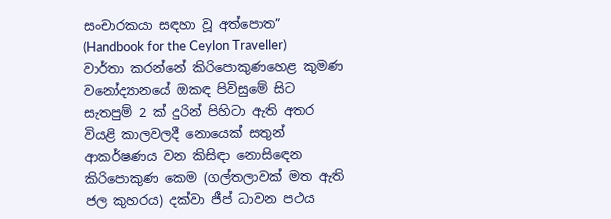සංචාරකයා සඳහා වූ අත්පොත” (Handbook for the Ceylon Traveller) වාර්තා කරන්නේ කිරිපොකුණහෙළ කුමණ වනෝද්‍යානයේ ඔකඳ පිවිසුමේ සිට සැතපුම් 2 ක් දුරින් පිහිටා ඇති අතර වියළි කාලවලදී නොයෙක් සතුන් ආකර්ෂණය වන කිසිඳා නොසිඳෙන කිරිපොකුණ කෙම (ගල්තලාවක් මත ඇති ජල කුහරය) දක්වා ජීප් ධාවන පථය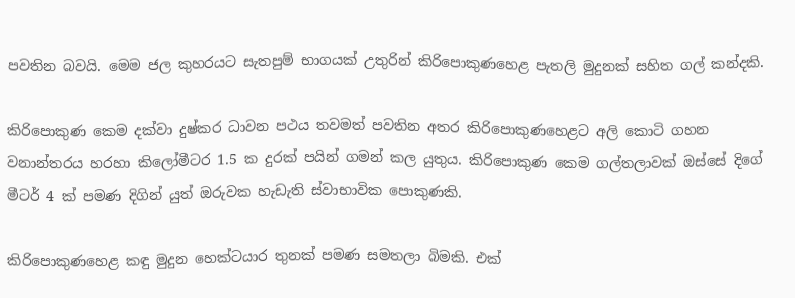පවතින බවයි. මෙම ජල කුහරයට සැතපුම් භාගයක් උතුරින් කිරිපොකුණහෙළ පැතලි මුදුනක් සහිත ගල් කන්දකි.

කිරිපොකුණ කෙම දක්වා දුෂ්කර ධාවන පථය තවමත් පවතින අතර කිරිපොකුණහෙළට අලි කොටි ගහන වනාන්තරය හරහා කිලෝමීටර 1.5 ක දුරක් පයින් ගමන් කල යුතුය. කිරිපොකුණ කෙම ගල්තලාවක් ඔස්සේ දිගේ මීටර් 4 ක් පමණ දිගින් යුත් ඔරුවක හැඩැති ස්වාභාවික පොකුණකි.

කිරිපොකුණහෙළ කඳු මුදුන හෙක්ටයාර තුනක් පමණ සමතලා බිමකි. එක්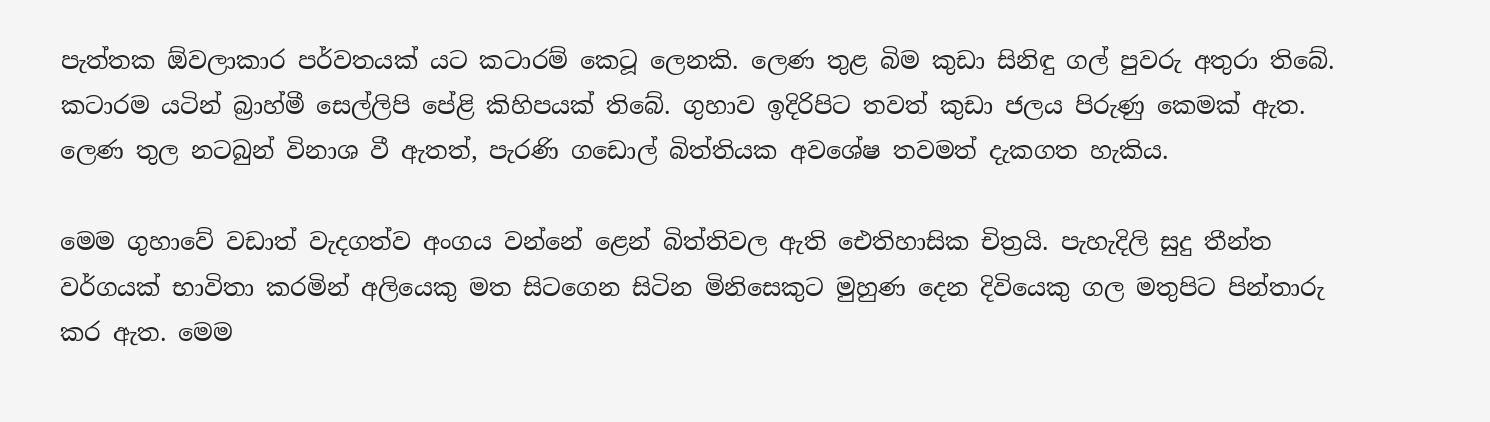පැත්තක ඕවලාකාර පර්වතයක් යට කටාරම් කෙටූ ලෙනකි. ලෙණ තුළ බිම කුඩා සිනිඳු ගල් පුවරු අතුරා තිබේ. කටාරම යටින් බ්‍රාහ්මී සෙල්ලිපි පේළි කිහිපයක් තිබේ. ගුහාව ඉදිරිපිට තවත් කුඩා ජලය පිරුණු කෙමක් ඇත. ලෙණ තුල නටබුන් විනාශ වී ඇතත්, පැරණි ගඩොල් බිත්තියක අවශේෂ තවමත් දැකගත හැකිය.

මෙම ගුහාවේ වඩාත් වැදගත්ව අංගය වන්නේ ළෙන් බිත්තිවල ඇති ඓතිහාසික චිත්‍රයි. පැහැදිලි සුදු තීන්ත වර්ගයක් භාවිතා කරමින් අලියෙකු මත සිටගෙන සිටින මිනිසෙකුට මුහුණ දෙන දිවියෙකු ගල මතුපිට පින්තාරු කර ඇත. මෙම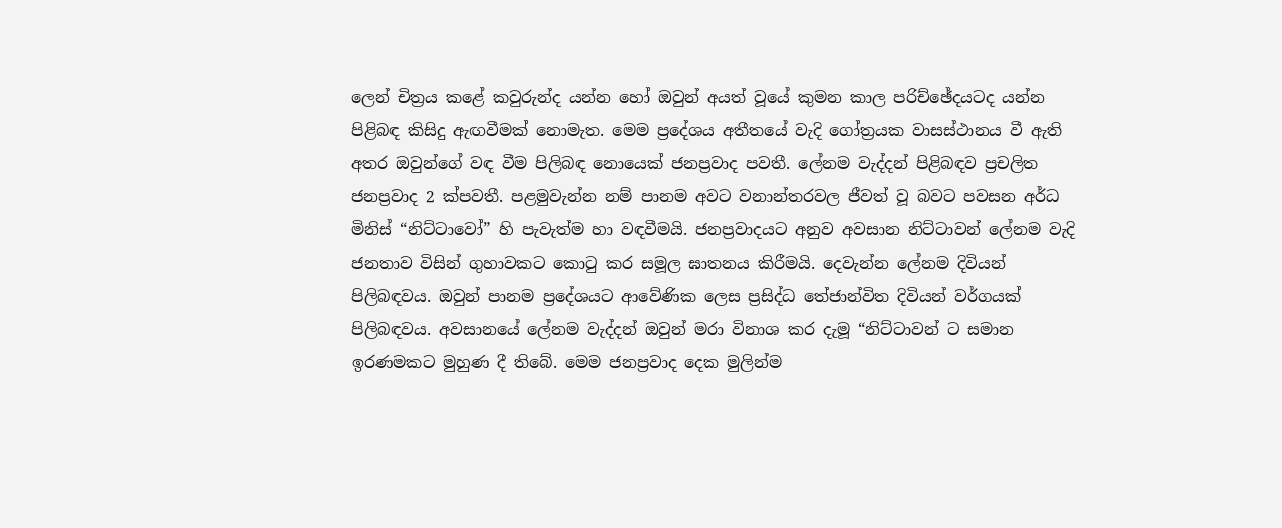ලෙන් චිත්‍රය කළේ කවුරුන්ද යන්න හෝ ඔවුන් අයත් වූයේ කුමන කාල පරිච්ඡේදයටද යන්න පිළිබඳ කිසිදු ඇඟවීමක් නොමැත. මෙම ප්‍රදේශය අතීතයේ වැදි ගෝත්‍රයක වාසස්ථානය වී ඇති අතර ඔවුන්ගේ වඳ වීම පිලිබඳ නොයෙක් ජනප්‍රවාද පවතී. ලේනම වැද්දන් පිළිබඳව ප්‍රචලිත ජනප්‍රවාද 2 ක්පවතී. පළමුවැන්න නම් පානම අවට වනාන්තරවල ජීවත් වූ බවට පවසන අර්ධ මිනිස් “නිට්ටාවෝ” හි පැවැත්ම හා වඳවීමයි. ජනප්‍රවාදයට අනුව අවසාන නිට්ටාවන් ලේනම වැදි ජනතාව විසින් ගුහාවකට කොටු කර සමූල ඝාතනය කිරීමයි. දෙවැන්න ලේනම දිවියන් පිලිබඳවය. ඔවුන් පානම ප්‍රදේශයට ආවේණික ලෙස ප්‍රසිද්ධ තේජාන්විත දිවියන් වර්ගයක් පිලිබඳවය. අවසානයේ ලේනම වැද්දන් ඔවුන් මරා විනාශ කර දැමූ “නිට්ටාවන් ට සමාන ඉරණමකට මුහුණ දී තිබේ. මෙම ජනප්‍රවාද දෙක මුලින්ම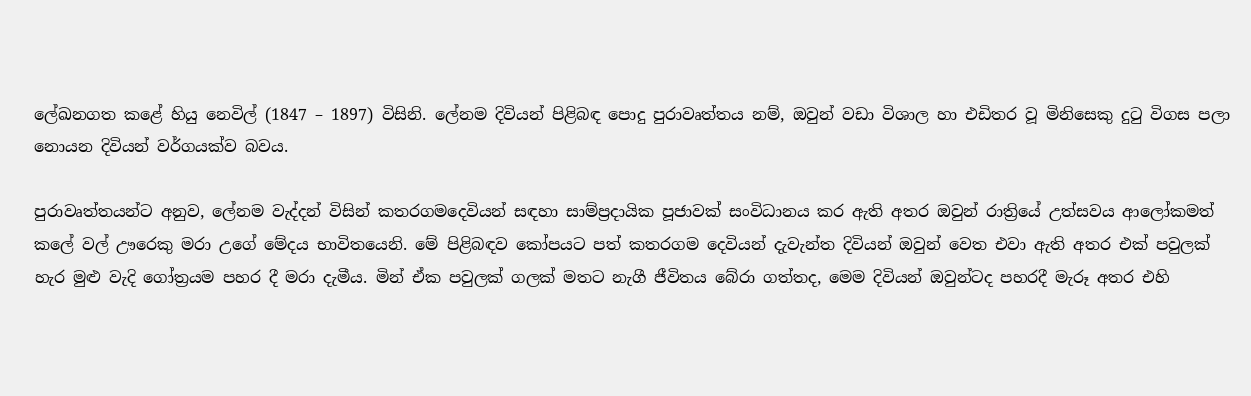ලේඛනගත කළේ හියු නෙවිල් (1847 – 1897) විසිනි. ලේනම දිවියන් පිළිබඳ පොදු පුරාවෘත්තය නම්, ඔවුන් වඩා විශාල හා එඩිතර වූ මිනිසෙකු දුටු විගස පලා නොයන දිවියන් වර්ගයක්ව බවය.

පුරාවෘත්තයන්ට අනුව, ලේනම වැද්දන් විසින් කතරගමදෙවියන් සඳහා සාම්ප්‍රදායික පූජාවක් සංවිධානය කර ඇති අතර ඔවුන් රාත්‍රියේ උත්සවය ආලෝකමත් කලේ වල් ඌරෙකු මරා උගේ මේදය භාවිතයෙනි. මේ පිළිබඳව කෝපයට පත් කතරගම දෙවියන් දැවැන්ත දිවියන් ඔවුන් වෙත එවා ඇති අතර එක් පවුලක් හැර මුළු වැදි ගෝත්‍රයම පහර දී මරා දැමීය. මින් ඒක පවුලක් ගලක් මතට නැගී ජීවිතය බේරා ගත්තද, මෙම දිවියන් ඔවුන්ටද පහරදී මැරූ අතර එහි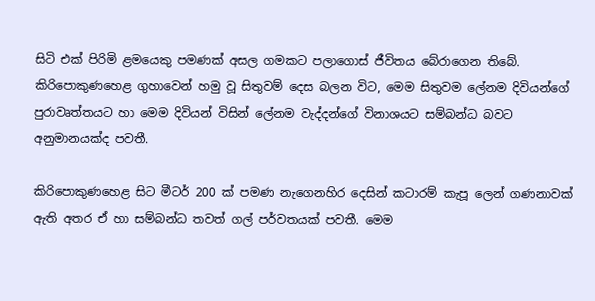සිටි එක් පිරිමි ළමයෙකු පමණක් අසල ගමකට පලාගොස් ජීවිතය බේරාගෙන තිබේ. කිරිපොකුණහෙළ ගුහාවෙන් හමු වූ සිතුවම් දෙස බලන විට, මෙම සිතුවම ලේනම දිවියන්ගේ පුරාවෘත්තයට හා මෙම දිවියන් විසින් ලේනම වැද්දන්ගේ විනාශයට සම්බන්ධ බවට අනුමානයක්ද පවතී.

කිරිපොකුණහෙළ සිට මීටර් 200 ක් පමණ නැගෙනහිර දෙසින් කටාරම් කැපූ ලෙන් ගණනාවක් ඇති අතර ඒ හා සම්බන්ධ තවත් ගල් පර්වතයක් පවතී. මෙම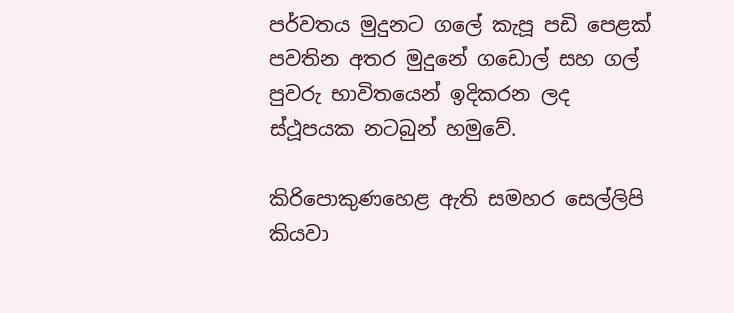පර්වතය මුදුනට ගලේ කැපූ පඩි පෙළක් පවතින අතර මුදුනේ ගඩොල් සහ ගල් පුවරු භාවිතයෙන් ඉදිකරන ලද ස්ථූපයක නටබුන් හමුවේ.

කිරිපොකුණහෙළ ඇති සමහර සෙල්ලිපි කියවා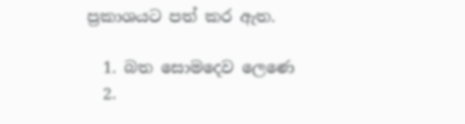ප්‍රකාශයට පත් කර ඇත.

  1. බත සොමදෙව ලෙණෙ
  2.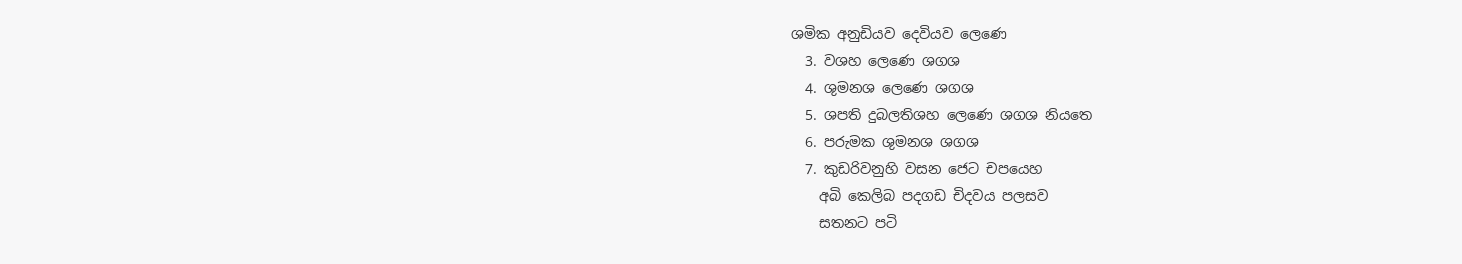ශමික අනුඩියව දෙවියව ලෙණෙ
  3. වශහ ලෙණෙ ශගශ
  4. ශුමනශ ලෙණෙ ශගශ
  5. ශපති දුබලතිශහ ලෙණෙ ශගශ නියතෙ
  6. පරුමක ශුමනශ ශගශ
  7. කුඩරිවනුහි වසන ජෙට චපයෙහ
    අබි කෙලිබ පදගඩ චිදවය පලසව
    සතනට පටි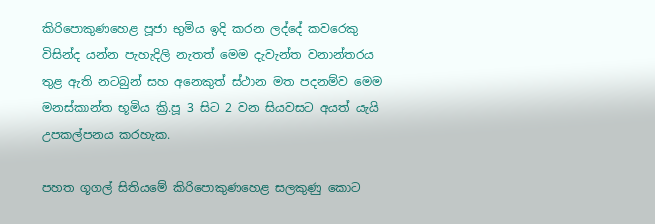කිරිපොකුණහෙළ පූජා භුමිය ඉදි කරන ලද්දේ කවරෙකු විසින්ද යන්න පැහැදිලි නැතත් මෙම දැවැන්ත වනාන්තරය තුළ ඇති නටබුන් සහ අනෙකුත් ස්ථාන මත පදනම්ව මෙම මනස්කාන්ත භූමිය ක්‍රි.පූ 3 සිට 2 වන සියවසට අයත් යැයි උපකල්පනය කරහැක.

පහත ගූගල් සිතියමේ කිරිපොකුණහෙළ සලකුණු කොට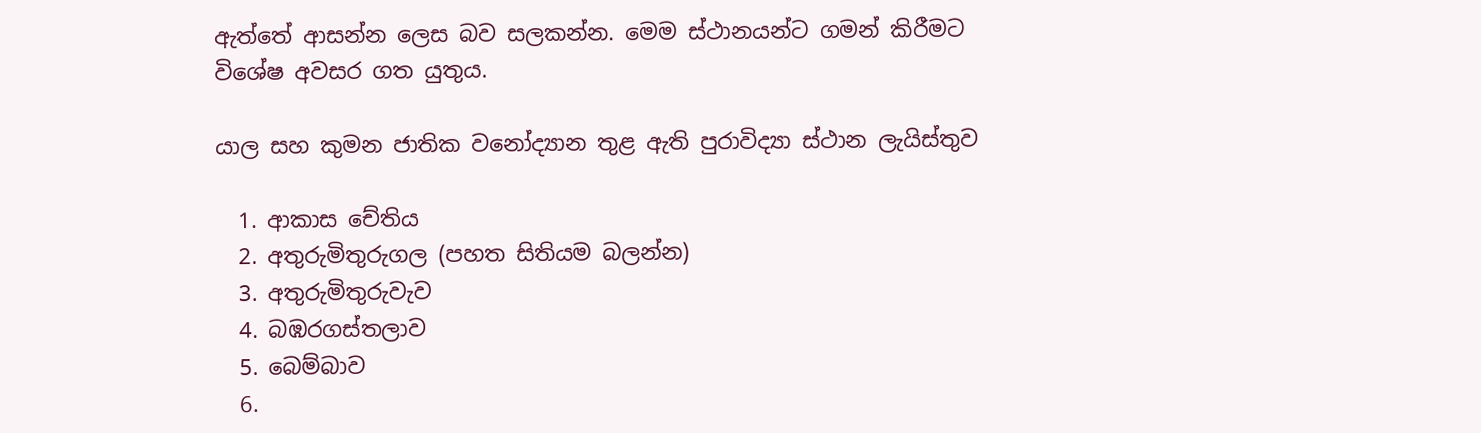ඇත්තේ ආසන්න ලෙස බව සලකන්න. මෙම ස්ථානයන්ට ගමන් කිරීමට විශේෂ අවසර ගත යුතුය.

යාල සහ කුමන ජාතික වනෝද්‍යාන තුළ ඇති පුරාවිද්‍යා ස්ථාන ලැයිස්තුව

  1. ආකාස චේතිය
  2. අතුරුමිතුරුගල (පහත සිතියම බලන්න)
  3. අතුරුමිතුරුවැව
  4. බඹරගස්තලාව
  5. බෙම්බාව
  6.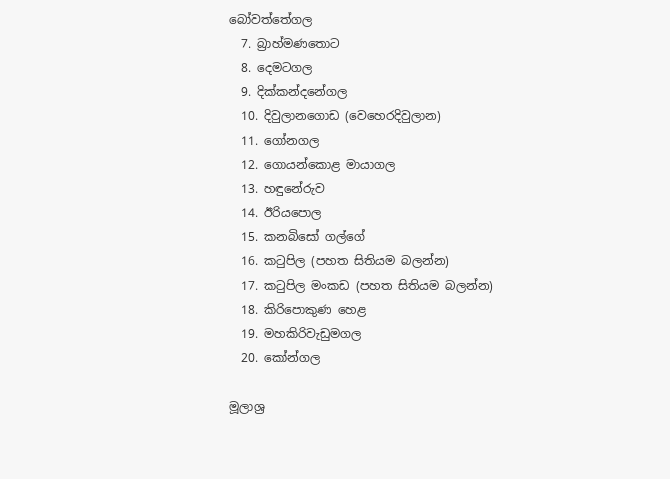බෝවත්තේගල
  7. බ්‍රාහ්මණතොට
  8. දෙමටගල
  9. දික්කන්දනේගල
  10. දිවුලානගොඩ (වෙහෙරදිවුලාන)
  11. ගෝනගල
  12. ගොයන්කොළ මායාගල
  13. හඳුනේරුව
  14. ඊරියපොල
  15. කනබිසෝ ගල්ගේ
  16. කටුපිල (පහත සිතියම බලන්න)
  17. කටුපිල මංකඩ (පහත සිතියම බලන්න)
  18. කිරිපොකුණ හෙළ
  19. මහකිරිවැඩුමගල
  20. කෝන්ගල

මූලාශ්‍ර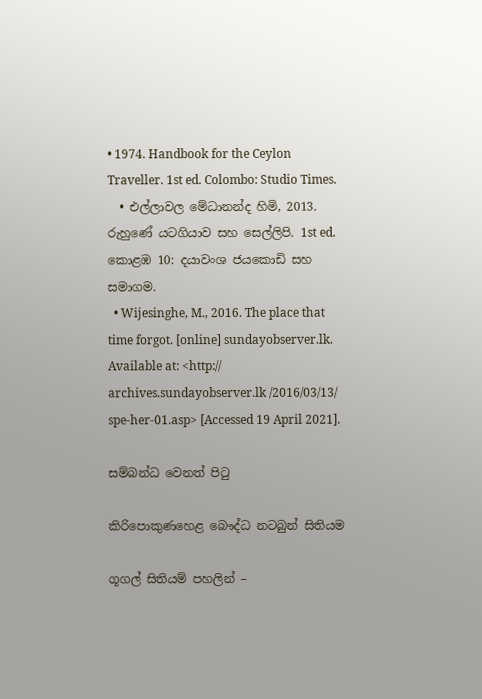• 1974. Handbook for the Ceylon Traveller. 1st ed. Colombo: Studio Times.
  • එල්ලාවල මේධානන්ද හිමි, 2013. රුහුණේ යටගියාව සහ සෙල්ලිපි. 1st ed. කොළඹ 10: දයාවංශ ජයකොඩි සහ සමාගම.
  • Wijesinghe, M., 2016. The place that time forgot. [online] sundayobserver.lk. Available at: <http:// archives.sundayobserver.lk /2016/03/13/ spe-her-01.asp> [Accessed 19 April 2021].

සම්බන්ධ වෙනත් පිටු

කිරිපොකුණහෙළ බෞද්ධ නටබුන් සිතියම

ගූගල් සිතියම් පහලින් –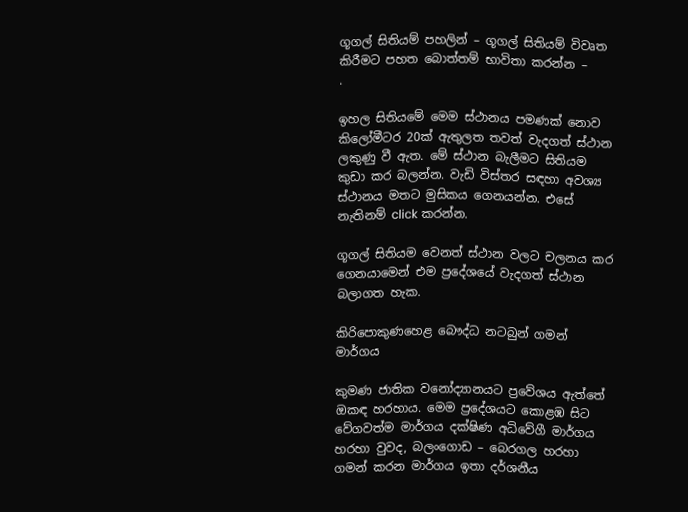ගූගල් සිතියම් පහලින් – ගූගල් සිතියම් විවෘත කිරීමට පහත බොත්තම් භාවිතා කරන්න –
.

ඉහල සිතියමේ මෙම ස්ථානය පමණක් නොව කිලෝමීටර 20ක් ඇතුලත තවත් වැදගත් ස්ථාන ලකුණු වී ඇත. මේ ස්ථාන බැලීමට සිතියම කුඩා කර බලන්න. වැඩි විස්තර සඳහා අවශ්‍ය ස්ථානය මතට මුසිකය ගෙනයන්න. එසේ නැතිනම් click කරන්න.

ගූගල් සිතියම වෙනත් ස්ථාන වලට චලනය කර ගෙනයාමෙන් එම ප්‍රදේශයේ වැදගත් ස්ථාන බලාගත හැක.

කිරිපොකුණහෙළ බෞද්ධ නටබුන් ගමන් මාර්ගය

කුමණ ජාතික වනෝද්‍යානයට ප්‍රවේශය ඇත්තේ ඔකඳ හරහාය. මෙම ප්‍රදේශයට කොළඹ සිට වේගවත්ම මාර්ගය දක්ෂිණ අධිවේගී මාර්ගය හරහා වුවද, බලංගොඩ – බෙරගල හරහා ගමන් කරන මාර්ගය ඉතා දර්ශනීය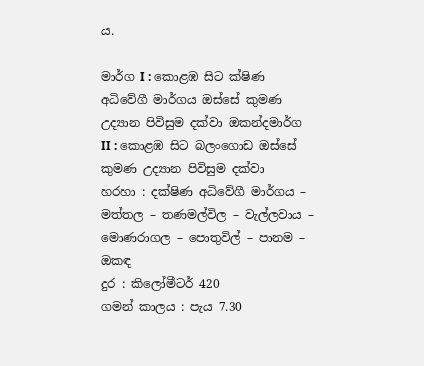ය.

මාර්ග I : කොළඹ සිට ක්ෂිණ අධිවේගී මාර්ගය ඔස්සේ කුමණ උද්‍යාන පිවිසුම දක්වා ඔකන්දමාර්ග II : කොළඹ සිට බලංගොඩ ඔස්සේ කුමණ උද්‍යාන පිවිසුම දක්වා
හරහා : දක්ෂිණ අධිවේගී මාර්ගය – මත්තල – තණමල්විල – වැල්ලවාය – මොණරාගල – පොතුවිල් – පානම – ඔකඳ
දුර : කිලෝමීටර් 420
ගමන් කාලය : පැය 7.30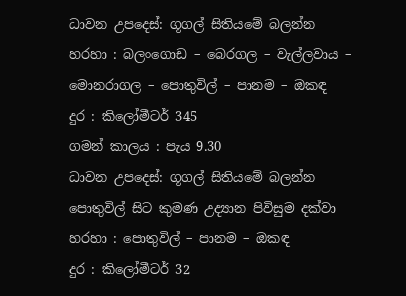ධාවන උපදෙස්: ගූගල් සිතියමේ බලන්න
හරහා : බලංගොඩ – බෙරගල – වැල්ලවාය – මොනරාගල – පොතුවිල් – පානම – ඔකඳ
දුර : කිලෝමීටර් 345
ගමන් කාලය : පැය 9.30
ධාවන උපදෙස්: ගූගල් සිතියමේ බලන්න
පොතුවිල් සිට කුමණ උද්‍යාන පිවිසුම දක්වා
හරහා : පොතුවිල් – පානම – ඔකඳ
දුර : කිලෝමීටර් 32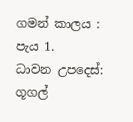ගමන් කාලය : පැය 1.
ධාවන උපදෙස්: ගූගල්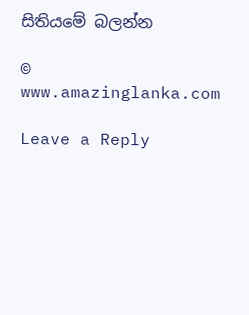සිතියමේ බලන්න

© www.amazinglanka.com

Leave a Reply